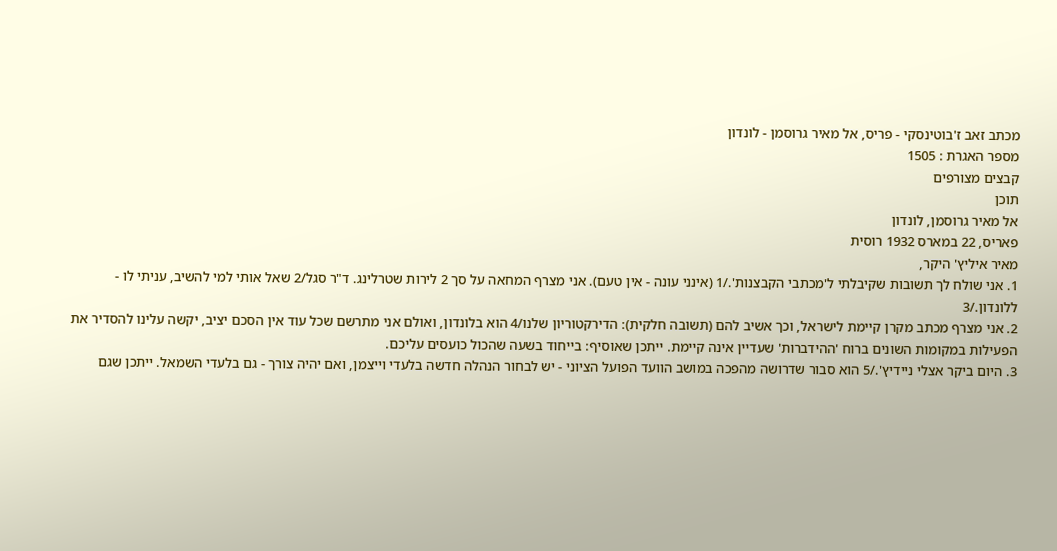מכתב זאב ז'בוטינסקי - פריס, אל מאיר גרוסמן - לונדון
מספר האגרת : 1505
קבצים מצורפים
תוכן
אל מאיר גרוסמן, לונדון
פאריס, 22 במארס 1932 רוסית
מאיר איליץ' היקר,
1. אני שולח לך תשובות שקיבלתי ל'מכתבי הקבצנות'./1 (אינני עונה - אין טעם). אני מצרף המחאה על סך 2 לירות שטרלינג. ד"ר סגל/2 שאל אותי למי להשיב, עניתי לו - ללונדון./3
2. אני מצרף מכתב מקרן קיימת לישראל, וכך אשיב להם (תשובה חלקית): הדירקטוריון שלנו/4 הוא בלונדון, ואולם אני מתרשם שכל עוד אין הסכם יציב, יקשה עלינו להסדיר את הפעילות במקומות השונים ברוח 'ההידברות' שעדיין אינה קיימת. ייתכן שאוסיף: בייחוד בשעה שהכול כועסים עליכם.
3. היום ביקר אצלי ניידיץ'./5 הוא סבור שדרושה מהפכה במושב הוועד הפועל הציוני - יש לבחור הנהלה חדשה בלעדי וייצמן, ואם יהיה צורך - גם בלעדי השמאל. ייתכן שגם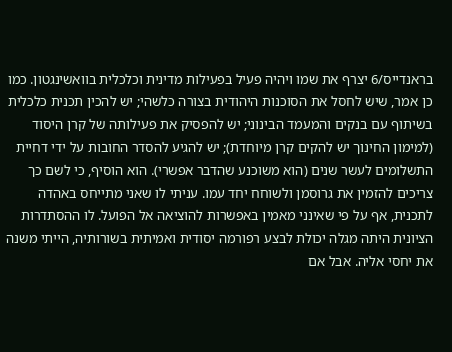בראנדייס/6 יצרף את שמו ויהיה פעיל בפעילות מדינית וכלכלית בוואשינגטון. כמו כן אמר, שיש לחסל את הסוכנות היהודית בצורה כלשהי; יש להכין תכנית כלכלית בשיתוף עם בנקים והמעמד הבינוני; יש להפסיק את פעילותה של קרן היסוד (למימון החינוך יש להקים קרן מיוחדת); יש להגיע להסדר החובות על ידי דחיית התשלומים לעשר שנים (הוא משוכנע שהדבר אפשרי). הוא הוסיף, כי לשם כך צריכים להזמין את גרוסמן ולשוחח יחד עמו. עניתי לו שאני מתייחס באהדה לתכנית, אף על פי שאינני מאמין באפשרות להוציאה אל הפועל. לו ההסתדרות הציונית היתה מגלה יכולת לבצע רפורמה יסודית ואמיתית בשורותיה, הייתי משנה את יחסי אליה. אבל אם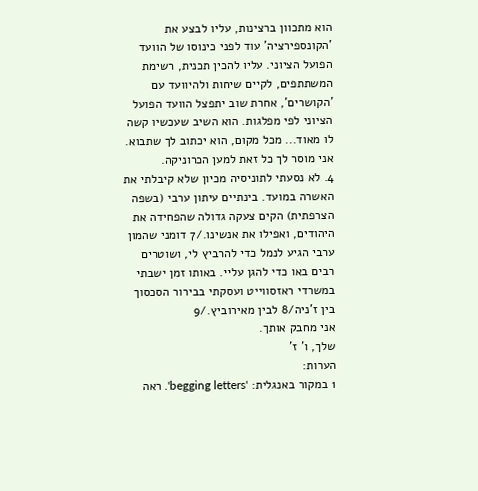הוא מתכוון ברצינות, עליו לבצע את 'הקונספירציה' עוד לפני כינוסו של הוועד הפועל הציוני. עליו להכין תכנית, רשימת המשתתפים, לקיים שיחות ולהיוועד עם 'הקושרים', אחרת שוב יתפצל הוועד הפועל הציוני לפי מפלגות. הוא השיב שעכשיו קשה לו מאוד... מכל מקום, הוא יכתוב לך שתבוא. אני מוסר לך כל זאת למען הכרוניקה.
4. לא נסעתי לתוניסיה מכיון שלא קיבלתי את האשרה במועד. בינתיים עיתון ערבי (בשפה הצרפתית) הקים צעקה גדולה שהפחידה את היהודים, ואפילו את אנשינו./7 דומני שהמון ערבי הגיע לנמל כדי להרביץ לי, ושוטרים רבים באו כדי להגן עליי. באותו זמן ישבתי במשרדי ראזסווייט ועסקתי בבירור הסכסוך בין ז'ניה/8 לבין מאירוביץ./9
אני מחבק אותך.
שלך, ו' ז'
הערות:
1 במקור באנגלית: 'begging letters'. ראה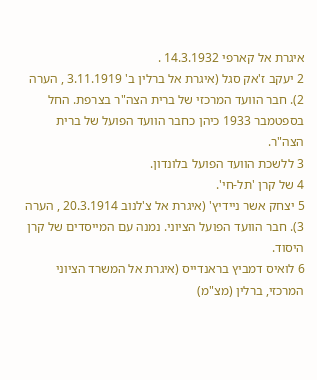איגרת אל קארפי 14.3.1932 .
2 יעקב ז'אק סגל (איגרת אל ברלין ב' 3.11.1919 , הערה 2). חבר הוועד המרכזי של ברית הצה"ר בצרפת. החל בספטמבר 1933 כיהן כחבר הוועד הפועל של ברית הצה"ר.
3 ללשכת הוועד הפועל בלונדון.
4 של קרן 'תל-חי'.
5 יצחק אשר ניידיץ' (איגרת אל צ'לנוב 20.3.1914 , הערה 3). חבר הוועד הפועל הציוני. נמנה עם המייסדים של קרן היסוד.
6 לואיס דמביץ בראנדייס (איגרת אל המשרד הציוני המרכזי, ברלין (מצ"מ)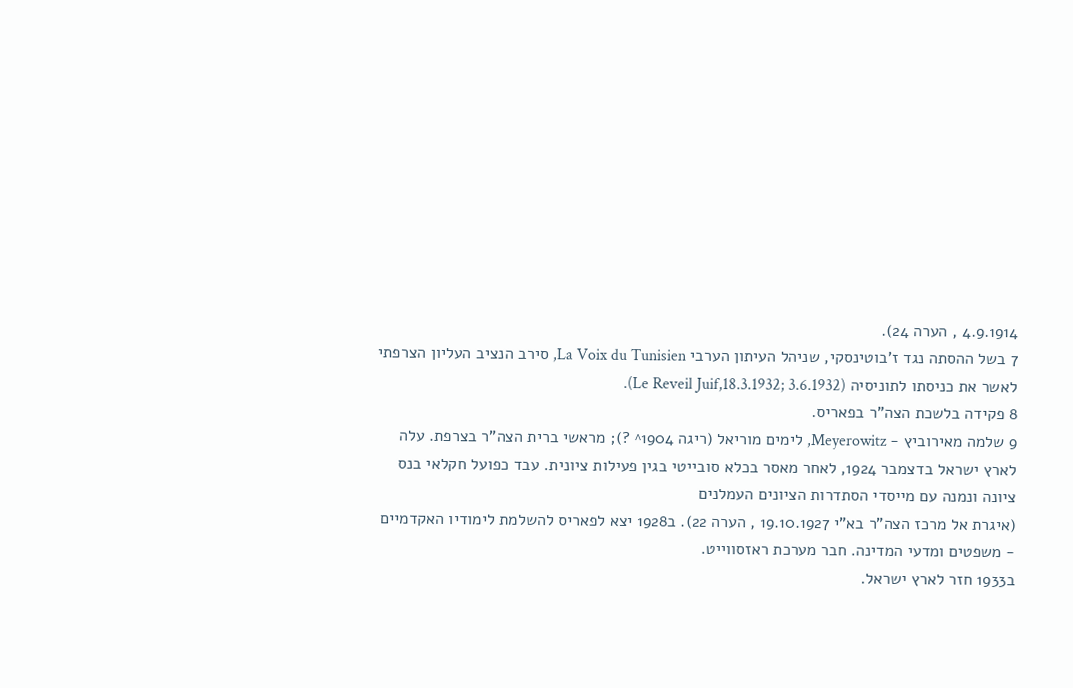4.9.1914 , הערה 24).
7 בשל ההסתה נגד ז'בוטינסקי, שניהל העיתון הערבי La Voix du Tunisien, סירב הנציב העליון הצרפתי לאשר את כניסתו לתוניסיה (Le Reveil Juif,18.3.1932; 3.6.1932).
8 פקידה בלשכת הצה"ר בפאריס.
9 שלמה מאירוביץ - Meyerowitz, לימים מוריאל (ריגה 1904^ ?); מראשי ברית הצה"ר בצרפת. עלה לארץ ישראל בדצמבר 1924, לאחר מאסר בכלא סובייטי בגין פעילות ציונית. עבד כפועל חקלאי בנס ציונה ונמנה עם מייסדי הסתדרות הציונים העמלנים
(איגרת אל מרכז הצה"ר בא"י 19.10.1927 , הערה 22). ב1928 יצא לפאריס להשלמת לימודיו האקדמיים - משפטים ומדעי המדינה. חבר מערכת ראזסווייט.
ב1933 חזר לארץ ישראל.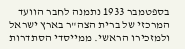בספטמבר 1933 נתמנה לחבר הוועד המרכזי של ברית הצה"ר בארץ ישראל ולמזכירו הראשי. ממייסדי הסתדרות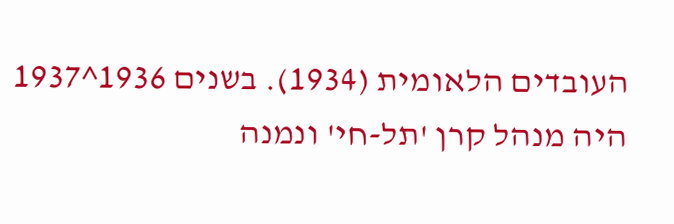העובדים הלאומית (1934). בשנים 1936^1937 היה מנהל קרן 'תל-חי' ונמנה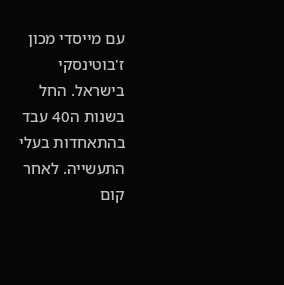עם מייסדי מכון ז'בוטינסקי בישראל. החל בשנות ה40 עבד בהתאחדות בעלי התעשייה. לאחר קום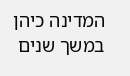המדינה כיהן במשך שנים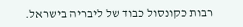רבות כקונסול כבוד של ליבריה בישראל.